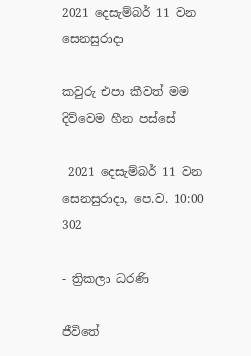2021 දෙසැම්බර් 11 වන සෙනසුරාදා

කවුරු එපා කීවත් මම දිව්වෙම හීන පස්සේ

 2021 දෙසැම්බර් 11 වන සෙනසුරාදා, පෙ.ව. 10:00 302

- ත්‍රිකලා ධරණි

ජීවිතේ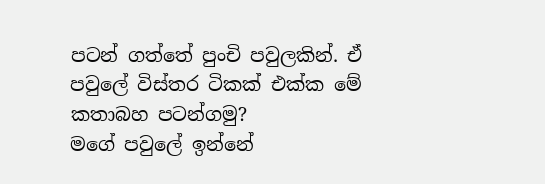පටන් ගත්තේ පුංචි පවුලකින්. ඒ පවුලේ විස්තර ටිකක් එක්ක මේ කතාබහ පටන්ගමු?
මගේ පවුලේ ඉන්නේ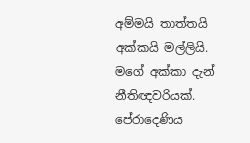අම්මයි තාත්තයි අක්කයි මල්ලියි. මගේ අක්කා දැන් නීතිඥවරියක්. පේරාදෙණිය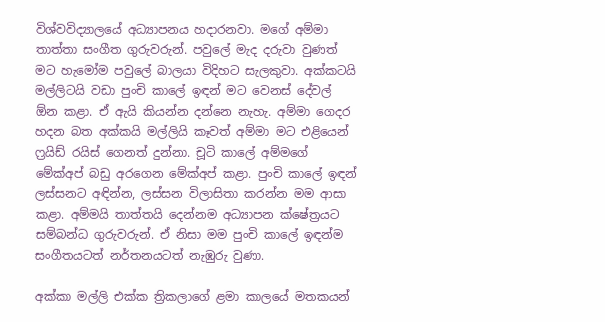විශ්වවිද්‍යාලයේ අධ්‍යාපනය හදාරනවා. මගේ අම්මා තාත්තා සංගීත ගුරුවරුන්. පවුලේ මැද දරුවා වුණත් මට හැමෝම පවුලේ බාලයා විදිහට සැලකුවා. අක්කටයි මල්ලිටයි වඩා පුංචි කාලේ ඉඳන් මට වෙනස් දේවල් ඕන කළා. ඒ ඇයි කියන්න දන්නෙ නැහැ. අම්මා ගෙදර හදන බත අක්කයි මල්ලියි කෑවත් අම්මා මට එළියෙන් ෆ්‍රයිඩ් රයිස් ගෙනත් දුන්නා. චූටි කාලේ අම්මගේ මේක්අප් බඩු අරගෙන මේක්අප් කළා. පුංචි කාලේ ඉඳන් ලස්සනට අඳින්න, ලස්සන විලාසිතා කරන්න මම ආසා කළා. අම්මයි තාත්තයි දෙන්නම අධ්‍යාපන ක්ෂේත්‍රයට සම්බන්ධ ගුරුවරුන්. ඒ නිසා මම පුංචි කාලේ ඉඳන්ම සංගීතයටත් නර්තනයටත් නැඹුරු වුණා.

අක්කා මල්ලි එක්ක ත්‍රිකලාගේ ළමා කාලයේ මතකයන්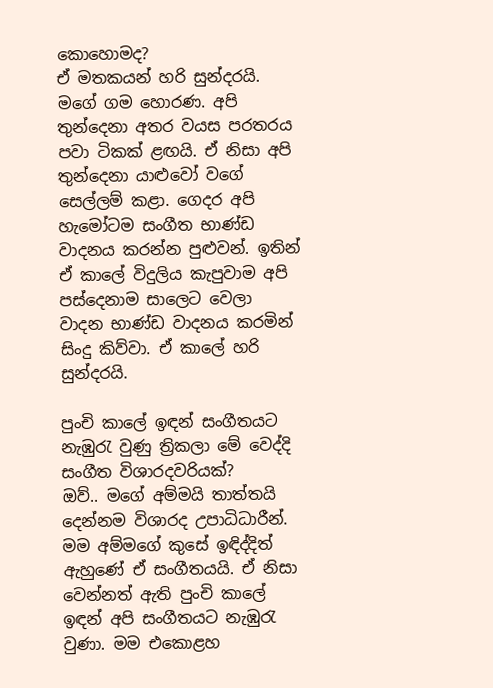කොහොමද?
ඒ මතකයන් හරි සුන්දරයි. මගේ ගම හොරණ. අපි තුන්දෙනා අතර වයස පරතරය පවා ටිකක් ළඟයි. ඒ නිසා අපි තුන්දෙනා යාළුවෝ වගේ සෙල්ලම් කළා. ගෙදර අපි හැමෝටම සංගීත භාණ්ඩ වාදනය කරන්න පුළුවන්. ඉතින් ඒ කාලේ විදුලිය කැපුවාම අපි පස්දෙනාම සාලෙට වෙලා වාදන භාණ්ඩ වාදනය කරමින් සිංදු කිව්වා. ඒ කාලේ හරි සුන්දරයි.

පුංචි කාලේ ඉඳන් සංගීතයට නැඹුරැ වුණු ත්‍රිකලා මේ වෙද්දි සංගීත විශාරදවරියක්?
ඔව්.. මගේ අම්මයි තාත්තයි දෙන්නම විශාරද උපාධිධාරීන්. මම අම්මගේ කුසේ ඉඳිද්දිත් ඇහුණේ ඒ සංගීතයයි. ඒ නිසා වෙන්නත් ඇති පුංචි කාලේ ඉඳන් අපි සංගීතයට නැඹුරැ වුණා. මම එකොළහ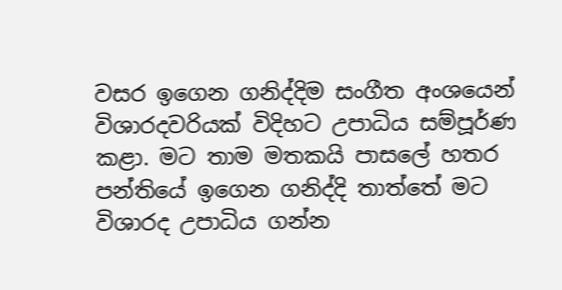වසර ඉගෙන ගනිද්දිම සංගීත අංශයෙන් විශාරදවරියක් විදිහට උපාධිය සම්පූර්ණ කළා. මට තාම මතකයි පාසලේ හතර පන්තියේ ඉගෙන ගනිද්දි තාත්තේ මට විශාරද උපාධිය ගන්න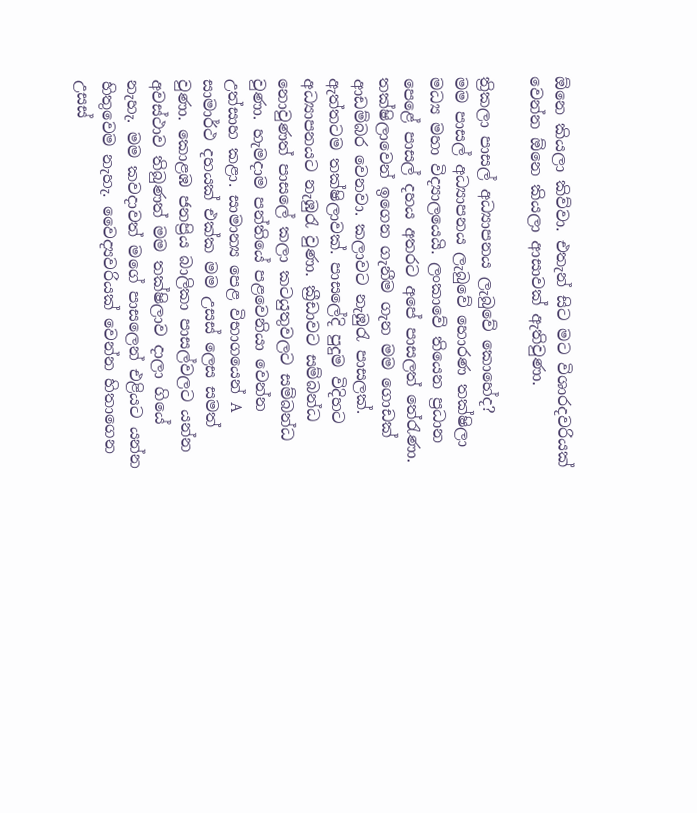ඕනෙ කියලා කිව්වා. එතැන් සිට මට විශාරදවරියක් වෙන්න ඕනෙ කියලා ආසාවක් ඇතිවුණා.

ත්‍රිකලා පාසල් අධ්‍යාපනය ලැබුවේ කොහේද?
මම පාසල් අධ්‍යාපනය ලැබුවේ හොරණ තක්ෂිලා මධ්‍ය මහා විද්‍යාලයෙයි. ලංකාවේ තියෙන ප්‍රධාන පෙළේ පාසල් දහය අතරට අපේ පාසලත් තේරැණා. තක්ෂිලාවෙන් ඉගෙන ගැනීම ගැන මම ගොඩක් ආඩම්බර වෙනවා. කලාවට නැඹුරැ පාසලක්. ඇත්තටම තක්ෂිලාවක්. පාසලේදි පුදුම විදිහට අධ්‍යාපනයට නැඹුරැ වුණා. ක්‍රීඩාවට සම්බන්ධ නොවුණත් පාසලේ කලා කටයුතුවලට සම්බන්ධ වුණා. හැමදාම පන්තියේ පළවෙනියා වෙන්න උත්සාහ කළා. සාමාන්‍ය පෙළ විභාගයෙන් A සාමාර්ථ දහයක් එක්ක මම උසස් ලෙස සමත් වුණා. කොළඹ ජනප්‍රිය බාලිකා පාසල්වලට යන්න අවස්ථාව තිබුණත් මම තක්ෂිලාව දාලා ගියේ නැහැ. මම කවදාවත් මගේ පාසලෙන් එළියට යන්න හිතුවෙම නැහැ. වෛද්‍යවරියක් වෙන්න හිතාගෙන උසස්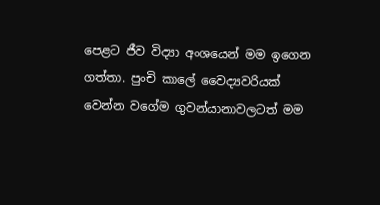පෙළට ජීව විද්‍යා අංශයෙන් මම ඉගෙන ගත්තා. පුංචි කාලේ වෛද්‍යවරියක් වෙන්න වගේම ගුවන්යානාවලටත් මම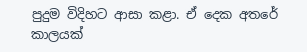පුදුම විදිහට ආසා කළා. ඒ දෙක අතරේ කාලයක්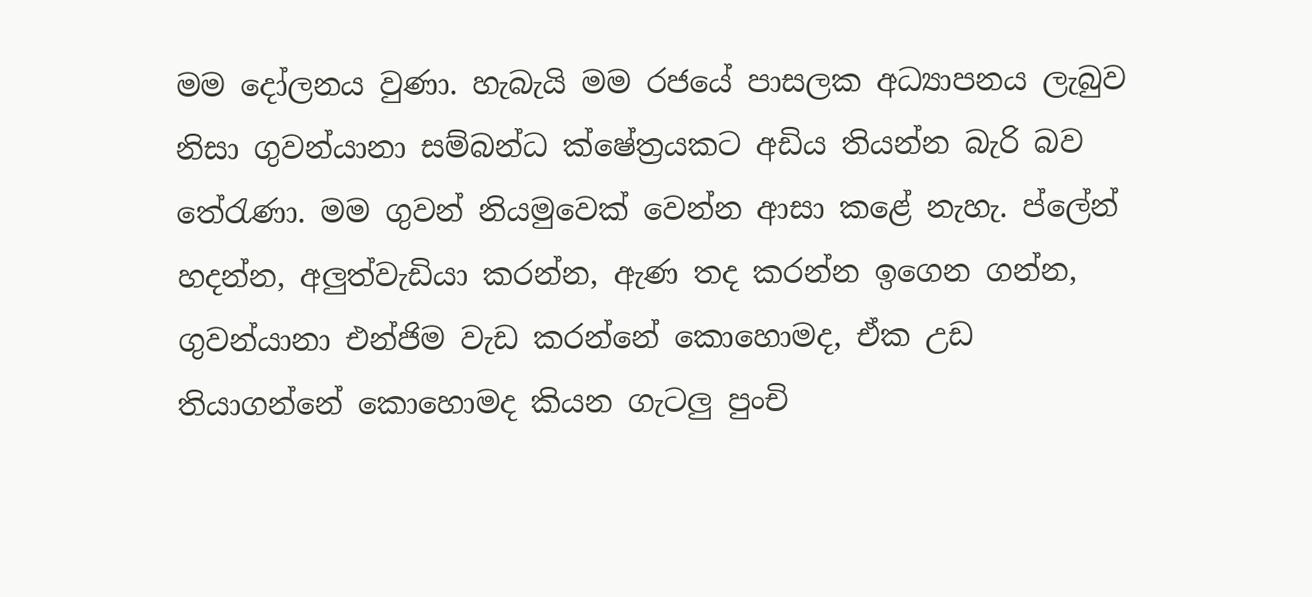මම දෝලනය වුණා. හැබැයි මම රජයේ පාසලක අධ්‍යාපනය ලැබුව නිසා ගුවන්යානා සම්බන්ධ ක්ෂේත්‍රයකට අඩිය තියන්න බැරි බව තේරැණා. මම ගුවන් නියමුවෙක් වෙන්න ආසා කළේ නැහැ. ප්ලේන් හදන්න, අලුත්වැඩියා කරන්න, ඇණ තද කරන්න ඉගෙන ගන්න, ගුවන්යානා එන්ජිම වැඩ කරන්නේ කොහොමද, ඒක උඩ තියාගන්නේ කොහොමද කියන ගැටලු පුංචි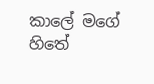කාලේ මගේ හිතේ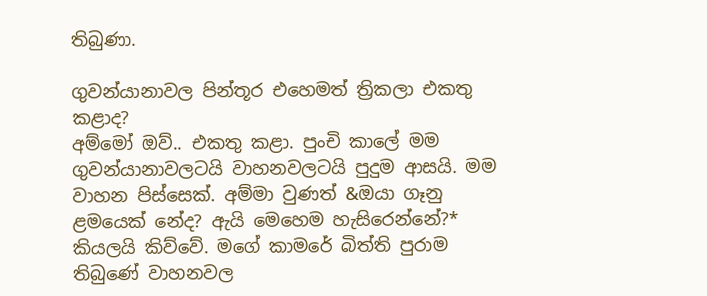තිබුණා.

ගුවන්යානාවල පින්තූර එහෙමත් ත්‍රිකලා එකතු කළාද?
අම්මෝ ඔව්.. එකතු කළා. පුංචි කාලේ මම ගුවන්යානාවලටයි වාහනවලටයි පුදුම ආසයි. මම වාහන පිස්සෙක්. අම්මා වුණත් &ඔයා ගෑනු ළමයෙක් නේද? ඇයි මෙහෙම හැසිරෙන්නේ?* කියලයි කිව්වේ. මගේ කාමරේ බිත්ති පුරාම තිබුණේ වාහනවල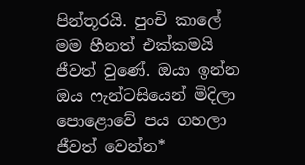පින්තූරයි. පුංචි කාලේ මම හීනත් එක්කමයි ජීවත් වුණේ. ඔයා ඉන්න ඔය ෆැන්ටසියෙන් මිදිලා පොළොවේ පය ගහලා ජීවත් වෙන්න*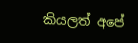කියලත් අපේ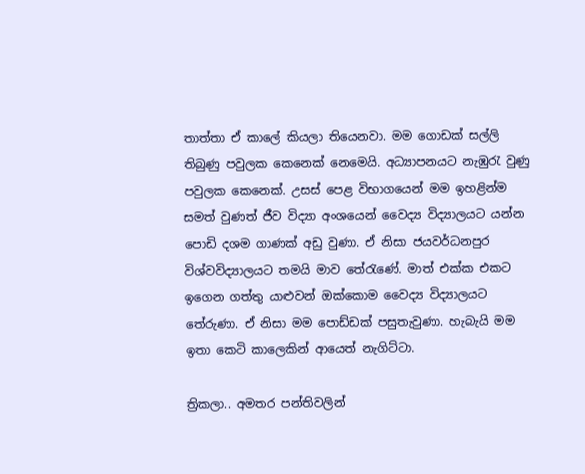තාත්තා ඒ කාලේ කියලා තියෙනවා. මම ගොඩක් සල්ලි තිබුණු පවුලක කෙනෙක් නෙමෙයි. අධ්‍යාපනයට නැඹුරැ වුණු පවුලක කෙනෙක්. උසස් පෙළ විභාගයෙන් මම ඉහළින්ම සමත් වුණත් ජීව විද්‍යා අංශයෙන් වෛද්‍ය විද්‍යාලයට යන්න පොඩි දශම ගාණක් අඩු වුණා. ඒ නිසා ජයවර්ධනපුර විශ්වවිද්‍යාලයට තමයි මාව තේරැණේ. මාත් එක්ක එකට ඉගෙන ගත්තු යාළුවන් ඔක්කොම වෛද්‍ය විද්‍යාලයට තේරුණා. ඒ නිසා මම පොඩ්ඩක් පසුතැවුණා. හැබැයි මම ඉතා කෙටි කාලෙකින් ආයෙත් නැගිට්ටා.

ත්‍රිකලා.. අමතර පන්තිවලින්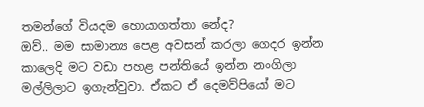තමන්ගේ වියදම හොයාගත්තා නේද?
ඔව්.. මම සාමාන්‍ය පෙළ අවසන් කරලා ගෙදර ඉන්න කාලෙදි මට වඩා පහළ පන්තියේ ඉන්න නංගිලා මල්ලිලාට ඉගැන්වුවා. ඒකට ඒ දෙමව්පියෝ මට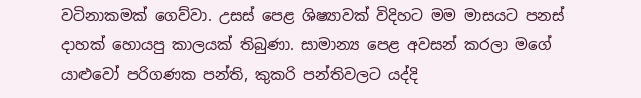වටිනාකමක් ගෙව්වා. උසස් පෙළ ශිෂ්‍යාවක් විදිහට මම මාසයට පනස් දාහක් හොයපු කාලයක් තිබුණා. සාමාන්‍ය පෙළ අවසන් කරලා මගේ යාළුවෝ පරිගණක පන්ති, කුකරි පන්තිවලට යද්දි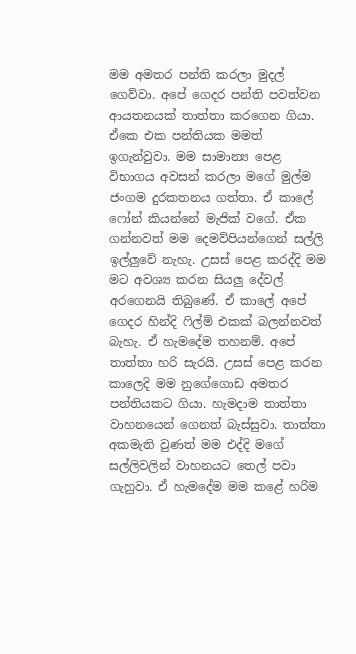මම අමතර පන්ති කරලා මුදල් ගෙව්වා. අපේ ගෙදර පන්ති පවත්වන ආයතනයක් තාත්තා කරගෙන ගියා. ඒකෙ එක පන්තියක මමත් ඉගැන්වුවා. මම සාමාන්‍ය පෙළ විභාගය අවසන් කරලා මගේ මුල්ම ජංගම දුරකතනය ගත්තා. ඒ කාලේ ෆෝන් කියන්නේ මැජික් වගේ. ඒක ගන්නවත් මම දෙමව්පියන්ගෙන් සල්ලි ඉල්ලුවේ නැහැ. උසස් පෙළ කරද්දි මම මට අවශ්‍ය කරන සියලු දේවල් අරගෙනයි තිබුණේ. ඒ කාලේ අපේ ගෙදර හින්දි ෆිල්ම් එකක් බලන්නවත් බැහැ. ඒ හැමදේම තහනම්. අපේ තාත්තා හරි සැරයි. උසස් පෙළ කරන කාලෙදි මම නුගේගොඩ අමතර පන්තියකට ගියා. හැමදාම තාත්තා වාහනයෙන් ගෙනත් බැස්සුවා. තාත්තා අකමැති වුණත් මම එද්දි මගේ සල්ලිවලින් වාහනයට තෙල් පවා ගැහුවා. ඒ හැමදේම මම කළේ හරිම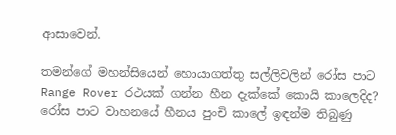ආසාවෙන්.

තමන්ගේ මහන්සියෙන් හොයාගත්තු සල්ලිවලින් රෝස පාට Range Rover රථයක් ගන්න හීන දැක්කේ කොයි කාලෙදිද?
රෝස පාට වාහනයේ හීනය පුංචි කාලේ ඉඳන්ම තිබුණු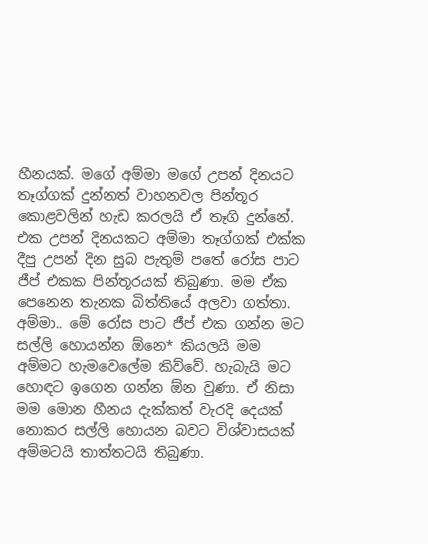හීනයක්. මගේ අම්මා මගේ උපන් දිනයට තෑග්ගක් දුන්නත් වාහනවල පින්තූර කොළවලින් හැඩ කරලයි ඒ තෑගි දුන්නේ. එක උපන් දිනයකට අම්මා තෑග්ගක් එක්ක දීපු උපන් දින සුබ පැතුම් පතේ රෝස පාට ජීප් එකක පින්තූරයක් තිබුණා. මම ඒක පෙනෙන තැනක බිත්තියේ අලවා ගත්තා. අම්මා.. මේ රෝස පාට ජීප් එක ගන්න මට සල්ලි හොයන්න ඕනෙ* කියලයි මම අම්මට හැමවෙලේම කිව්වේ. හැබැයි මට හොඳට ඉගෙන ගන්න ඕන වුණා. ඒ නිසා මම මොන හීනය දැක්කත් වැරදි දෙයක් නොකර සල්ලි හොයන බවට විශ්වාසයක් අම්මටයි තාත්තටයි තිබුණා.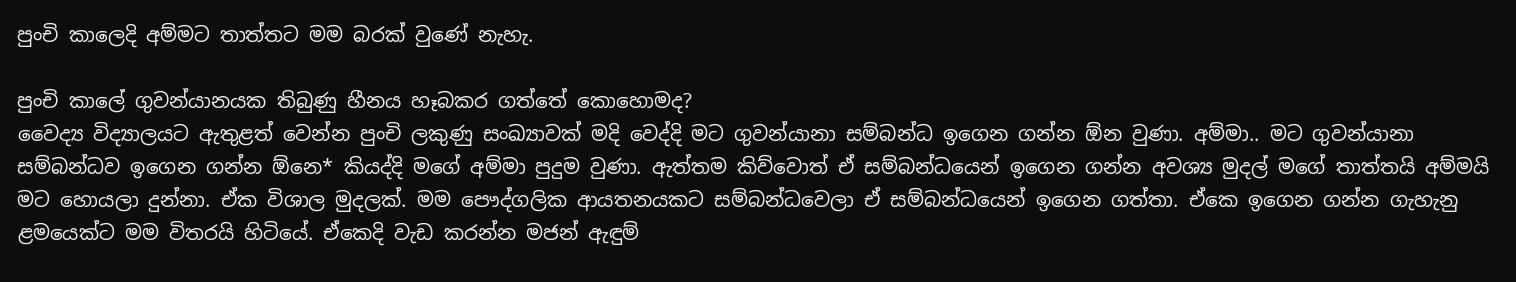පුංචි කාලෙදි අම්මට තාත්තට මම බරක් වුණේ නැහැ.

පුංචි කාලේ ගුවන්යානයක තිබුණු හීනය හෑබකර ගත්තේ කොහොමද?
වෛද්‍ය විද්‍යාලයට ඇතුළත් වෙන්න පුංචි ලකුණු සංඛ්‍යාවක් මදි වෙද්දි මට ගුවන්යානා සම්බන්ධ ඉගෙන ගන්න ඕන වුණා. අම්මා.. මට ගුවන්යානා සම්බන්ධව ඉගෙන ගන්න ඕනෙ* කියද්දි මගේ අම්මා පුදුම වුණා. ඇත්තම කිව්වොත් ඒ සම්බන්ධයෙන් ඉගෙන ගන්න අවශ්‍ය මුදල් මගේ තාත්තයි අම්මයි මට හොයලා දුන්නා. ඒක විශාල මුදලක්. මම පෞද්ගලික ආයතනයකට සම්බන්ධවෙලා ඒ සම්බන්ධයෙන් ඉගෙන ගත්තා. ඒකෙ ඉගෙන ගන්න ගැහැනු ළමයෙක්ට මම විතරයි හිටියේ. ඒකෙදි වැඩ කරන්න මජන් ඇඳුම්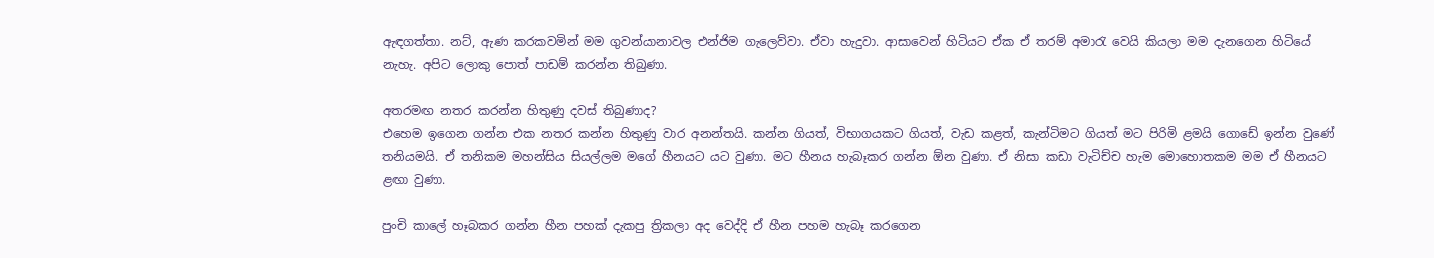ඇඳගත්තා. නට්, ඇණ කරකවමින් මම ගුවන්යානාවල එන්ජිම ගැලෙව්වා. ඒවා හැදුවා. ආසාවෙන් හිටියට ඒක ඒ තරම් අමාරැ වෙයි කියලා මම දැනගෙන හිටියේ නැහැ. අපිට ලොකු පොත් පාඩම් කරන්න තිබුණා.

අතරමඟ නතර කරන්න හිතුණු දවස් තිබුණාද?
එහෙම ඉගෙන ගන්න එක නතර කන්න හිතුණු වාර අනන්තයි. කන්න ගියත්, විභාගයකට ගියත්, වැඩ කළත්, කැන්ටිමට ගියත් මට පිරිමි ළමයි ගොඩේ ඉන්න වුණේ තනියමයි. ඒ තනිකම මහන්සිය සියල්ලම මගේ හීනයට යට වුණා. මට හීනය හැබෑකර ගන්න ඕන වුණා. ඒ නිසා කඩා වැටිච්ච හැම මොහොතකම මම ඒ හීනයට ළඟා වුණා.

පුංචි කාලේ හෑබකර ගන්න හීන පහක් දැකපු ත්‍රිකලා අද වෙද්දි ඒ හීන පහම හැබෑ කරගෙන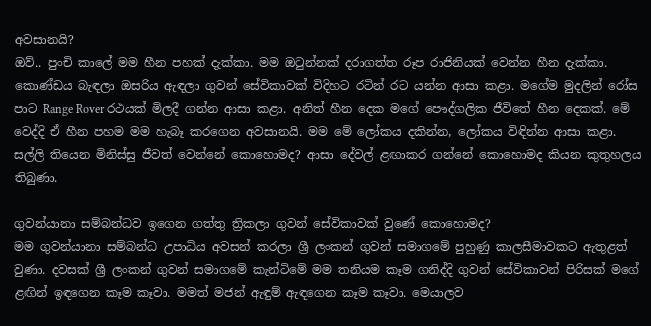අවසානයි?
ඔව්.. පුංචි කාලේ මම හීන පහක් දැක්කා. මම ඔටුන්නක් දරාගත්ත රූප රාජිනියක් වෙන්න හීන දැක්කා. කොණ්ඩය බැඳලා ඔසරිය ඇඳලා ගුවන් සේවිකාවක් විදිහට රටින් රට යන්න ආසා කළා. මගේම මුදලින් රෝස පාට Range Rover රථයක් මිලදී ගන්න ආසා කළා. අනිත් හීන දෙක මගේ පෞද්ගලික ජීවිතේ හීන දෙකක්. මේ වෙද්දි ඒ හීන පහම මම හැබෑ කරගෙන අවසානයි. මම මේ ලෝකය දකින්න, ලෝකය විඳින්න ආසා කළා. සල්ලි තියෙන මිනිස්සු ජීවත් වෙන්නේ කොහොමද? ආසා දේවල් ළඟාකර ගන්නේ කොහොමද කියන කුතුහලය තිබුණා.

ගුවන්යානා සම්බන්ධව ඉගෙන ගත්තු ත්‍රිකලා ගුවන් සේවිකාවක් වුණේ කොහොමද?
මම ගුවන්යානා සම්බන්ධ උපාධිය අවසන් කරලා ශ්‍රී ලංකන් ගුවන් සමාගමේ පුහුණු කාලසීමාවකට ඇතුළත් වුණා. දවසක් ශ්‍රී ලංකන් ගුවන් සමාගමේ කැන්ටිමේ මම තනියම කෑම ගනිද්දි ගුවන් සේවිකාවන් පිරිසක් මගේ ළඟින් ඉඳගෙන කෑම කෑවා. මමත් මජන් ඇඳුම් ඇඳගෙන කෑම කෑවා. මෙයාලව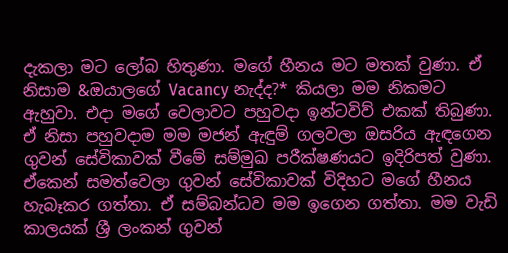දැකලා මට ලෝබ හිතුණා. මගේ හීනය මට මතක් වුණා. ඒ නිසාම &ඔයාලගේ Vacancy නැද්ද?* කියලා මම නිකමට ඇහුවා. එදා මගේ වෙලාවට පහුවදා ඉන්ටවිව් එකක් තිබුණා. ඒ නිසා පහුවදාම මම මජන් ඇඳුම් ගලවලා ඔසරිය ඇඳගෙන ගුවන් සේවිකාවක් වීමේ සම්මුඛ පරීක්ෂණයට ඉදිරිපත් වුණා. ඒකෙන් සමත්වෙලා ගුවන් සේවිකාවක් විදිහට මගේ හීනය හැබෑකර ගත්තා. ඒ සම්බන්ධව මම ඉගෙන ගත්තා. මම වැඩි කාලයක් ශ්‍රී ලංකන් ගුවන්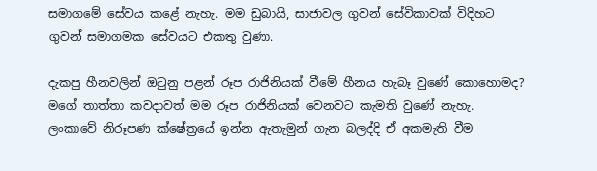සමාගමේ සේවය කළේ නැහැ. මම ඩුබායි, සාජාවල ගුවන් සේවිකාවක් විදිහට ගුවන් සමාගමක සේවයට එකතු වුණා.

දැකපු හීනවලින් ඔටුනු පළන් රූප රාජිනියක් වීමේ හීනය හැබෑ වුණේ කොහොමද?
මගේ තාත්තා කවදාවත් මම රූප රාජිනියක් වෙනවට කැමති වුණේ නැහැ. ලංකාවේ නිරූපණ ක්ෂේත්‍රයේ ඉන්න ඇතැමුන් ගැන බලද්දි ඒ අකමැති වීම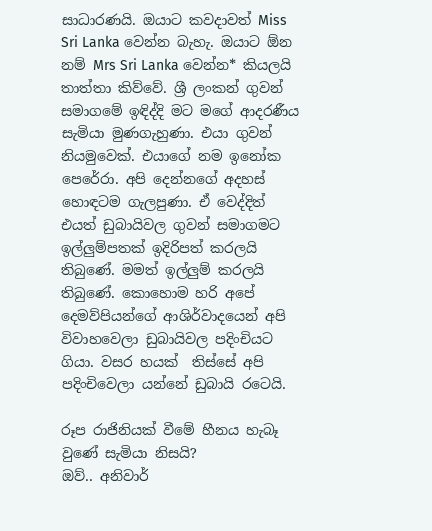සාධාරණයි. ඔයාට කවදාවත් Miss Sri Lanka වෙන්න බැහැ. ඔයාට ඕන නම් Mrs Sri Lanka වෙන්න* කියලයි තාත්තා කිව්වේ. ශ්‍රී ලංකන් ගුවන් සමාගමේ ඉඳිද්දි මට මගේ ආදරණීය සැමියා මුණගැහුණා. එයා ගුවන් නියමුවෙක්. එයාගේ නම ඉනෝක පෙරේරා. අපි දෙන්නගේ අදහස් හොඳටම ගැලපුණා. ඒ වෙද්දිත් එයත් ඩුබායිවල ගුවන් සමාගමට ඉල්ලුම්පතක් ඉදිරිපත් කරලයි තිබුණේ. මමත් ඉල්ලුම් කරලයි තිබුණේ. කොහොම හරි අපේ දෙමව්පියන්ගේ ආශිර්වාදයෙන් අපි විවාහවෙලා ඩුබායිවල පදිංචියට ගියා. වසර හයක්  තිස්සේ අපි පදිංචිවෙලා යන්නේ ඩුබායි රටෙයි.

රූප රාජිනියක් වීමේ හීනය හැබෑ වුණේ සැමියා නිසයි?
ඔව්.. අනිවාර්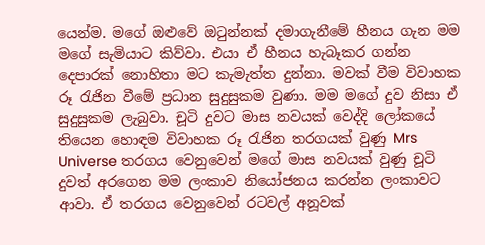යෙන්ම. මගේ ඔළුවේ ඔටුන්නක් දමාගැනීමේ හීනය ගැන මම මගේ සැමියාට කිව්වා. එයා ඒ හීනය හැබෑකර ගන්න දෙපාරක් නොහිතා මට කැමැත්ත දුන්නා. මවක් වීම විවාහක රූ රැජින වීමේ ප්‍රධාන සුදුසුකම වුණා. මම මගේ දුව නිසා ඒ සුදුසුකම ලැබුවා. චූටි දුවට මාස නවයක් වෙද්දි ලෝකයේ තියෙන හොඳම විවාහක රූ රැජින තරගයක් වුණු Mrs Universe තරගය වෙනුවෙන් මගේ මාස නවයක් වුණු චූටි දුවත් අරගෙන මම ලංකාව නියෝජනය කරන්න ලංකාවට ආවා. ඒ තරගය වෙනුවෙන් රටවල් අනූවක්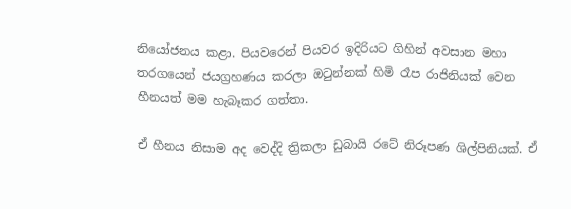නියෝජනය කළා. පියවරෙන් පියවර ඉදිරියට ගිහින් අවසාන මහා තරගයෙන් ජයග්‍රහණය කරලා ඔටුන්නක් හිමි රෑප රාජිනියක් වෙන හීනයත් මම හැබෑකර ගත්තා.

ඒ හීනය නිසාම අද වෙද්දි ත්‍රිකලා ඩුබායි රටේ නිරූපණ ශිල්පිනියක්. ඒ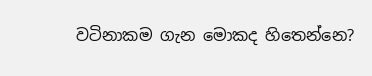වටිනාකම ගැන මොකද හිතෙන්නෙ?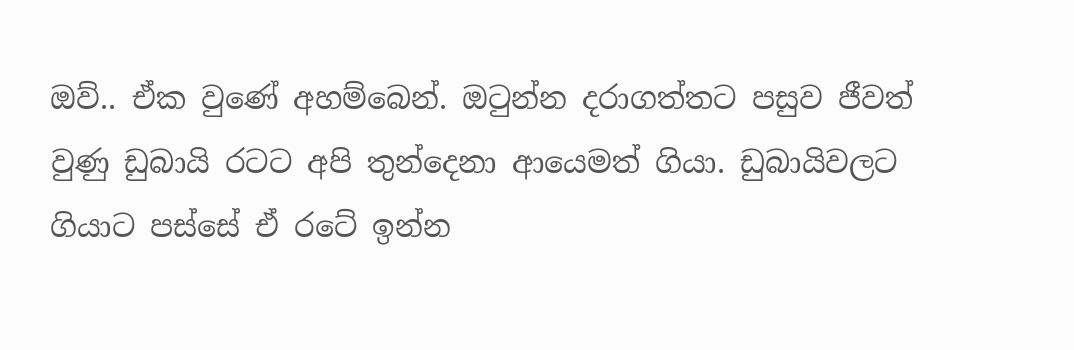ඔව්.. ඒක වුණේ අහම්බෙන්. ඔටුන්න දරාගත්තට පසුව ජීවත් වුණු ඩුබායි රටට අපි තුන්දෙනා ආයෙමත් ගියා. ඩුබායිවලට ගියාට පස්සේ ඒ රටේ ඉන්න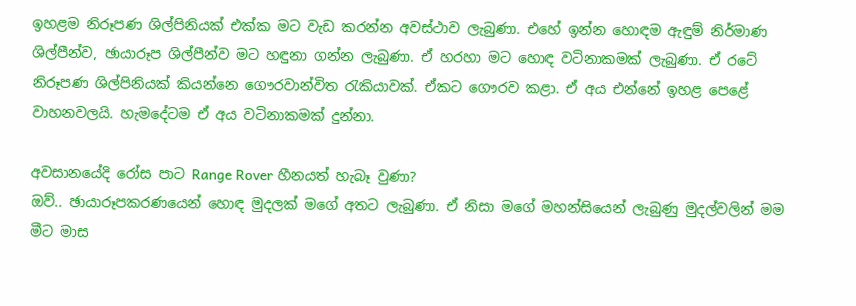ඉහළම නිරූපණ ශිල්පිනියක් එක්ක මට වැඩ කරන්න අවස්ථාව ලැබුණා. එහේ ඉන්න හොඳම ඇඳුම් නිර්මාණ ශිල්පීන්ව, ඡායාරූප ශිල්පීන්ව මට හඳුනා ගන්න ලැබුණා. ඒ හරහා මට හොඳ වටිනාකමක් ලැබුණා. ඒ රටේ නිරූපණ ශිල්පිනියක් කියන්නෙ ගෞරවාන්විත රැකියාවක්. ඒකට ගෞරව කළා. ඒ අය එන්නේ ඉහළ පෙළේ වාහනවලයි. හැමදේටම ඒ අය වටිනාකමක් දුන්නා.

අවසානයේදි රෝස පාට Range Rover හීනයත් හැබෑ වුණා?
ඔව්.. ඡායාරූපකරණයෙන් හොඳ මුදලක් මගේ අතට ලැබුණා. ඒ නිසා මගේ මහන්සියෙන් ලැබුණු මුදල්වලින් මම මීට මාස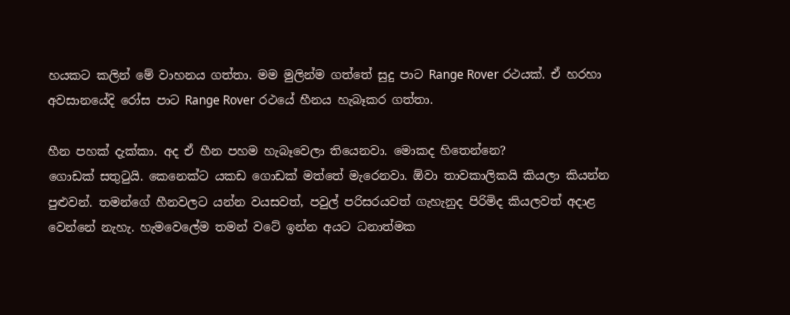හයකට කලින් මේ වාහනය ගත්තා. මම මුලින්ම ගත්තේ සුදු පාට Range Rover රථයක්. ඒ හරහා අවසානයේදි රෝස පාට Range Rover රථයේ හීනය හැබෑකර ගත්තා.

හීන පහක් දැක්කා. අද ඒ හීන පහම හැබෑවෙලා තියෙනවා. මොකද හිතෙන්නෙ?
ගොඩක් සතුටුයි. කෙනෙක්ට යකඩ ගොඩක් මත්තේ මැරෙනවා. ඕවා තාවකාලිකයි කියලා කියන්න පුළුවන්. තමන්ගේ හීනවලට යන්න වයසවත්, පවුල් පරිසරයවත් ගැහැනුද පිරිමිද කියලවත් අදාළ වෙන්නේ නැහැ. හැමවෙලේම තමන් වටේ ඉන්න අයට ධනාත්මක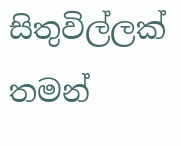සිතුවිල්ලක් තමන්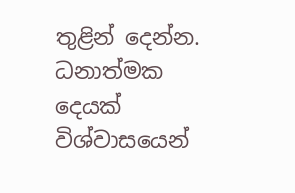තුළින් දෙන්න. ධනාත්මක දෙයක් විශ්වාසයෙන්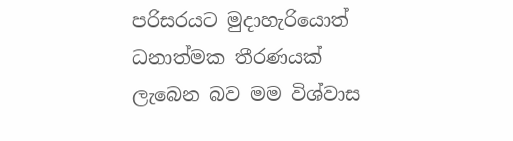පරිසරයට මුදාහැරියොත් ධනාත්මක තීරණයක් ලැබෙන බව මම විශ්වාස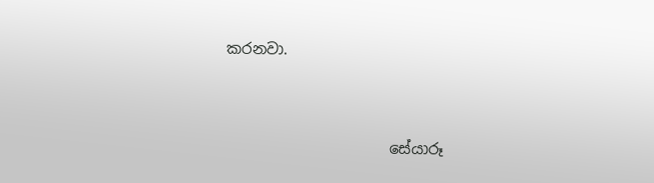කරනවා.



                      සේයාරූ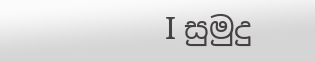I සුමුදු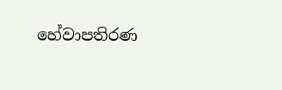හේවාපතිරණ